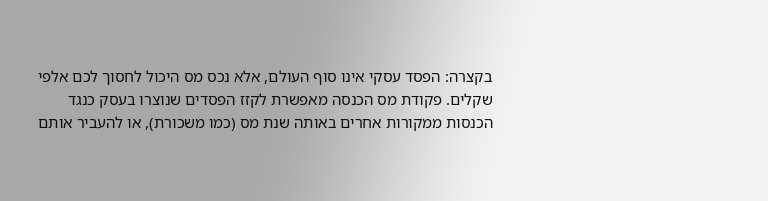בקצרה: הפסד עסקי אינו סוף העולם, אלא נכס מס היכול לחסוך לכם אלפי שקלים. פקודת מס הכנסה מאפשרת לקזז הפסדים שנוצרו בעסק כנגד הכנסות ממקורות אחרים באותה שנת מס (כמו משכורת), או להעביר אותם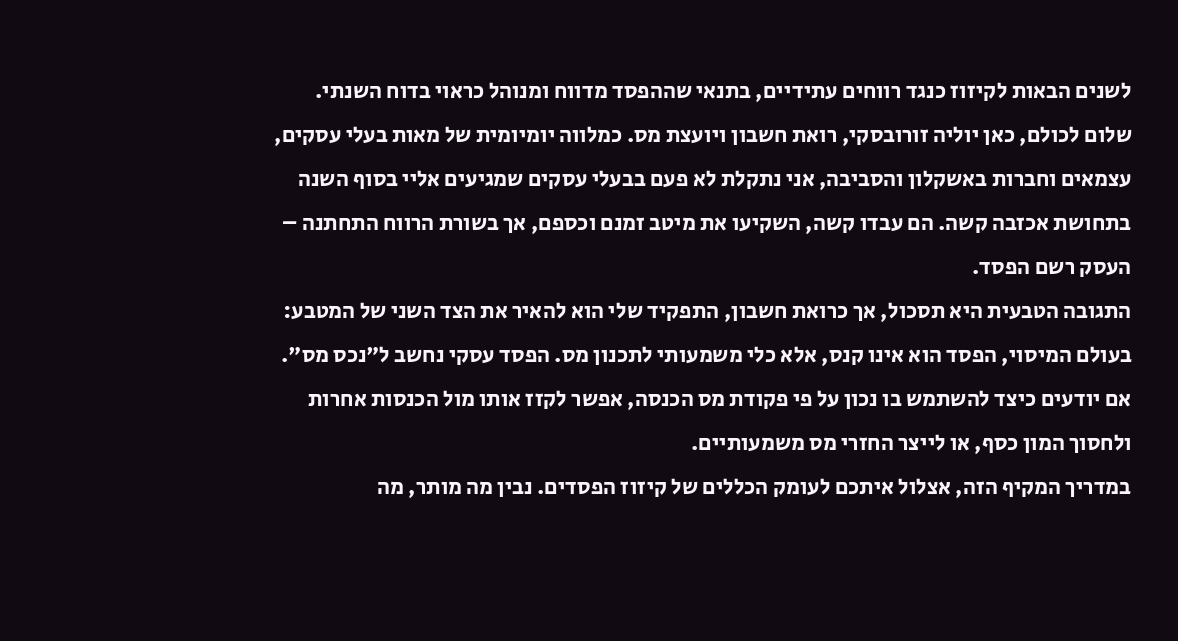לשנים הבאות לקיזוז כנגד רווחים עתידיים, בתנאי שההפסד מדווח ומנוהל כראוי בדוח השנתי.
שלום לכולם, כאן יוליה זורובסקי, רואת חשבון ויועצת מס. כמלווה יומיומית של מאות בעלי עסקים, עצמאים וחברות באשקלון והסביבה, אני נתקלת לא פעם בבעלי עסקים שמגיעים אליי בסוף השנה בתחושת אכזבה קשה. הם עבדו קשה, השקיעו את מיטב זמנם וכספם, אך בשורת הרווח התחתנה – העסק רשם הפסד.
התגובה הטבעית היא תסכול, אך כרואת חשבון, התפקיד שלי הוא להאיר את הצד השני של המטבע: בעולם המיסוי, הפסד הוא אינו קנס, אלא כלי משמעותי לתכנון מס. הפסד עסקי נחשב ל"נכס מס". אם יודעים כיצד להשתמש בו נכון על פי פקודת מס הכנסה, אפשר לקזז אותו מול הכנסות אחרות ולחסוך המון כסף, או לייצר החזרי מס משמעותיים.
במדריך המקיף הזה, אצלול איתכם לעומק הכללים של קיזוז הפסדים. נבין מה מותר, מה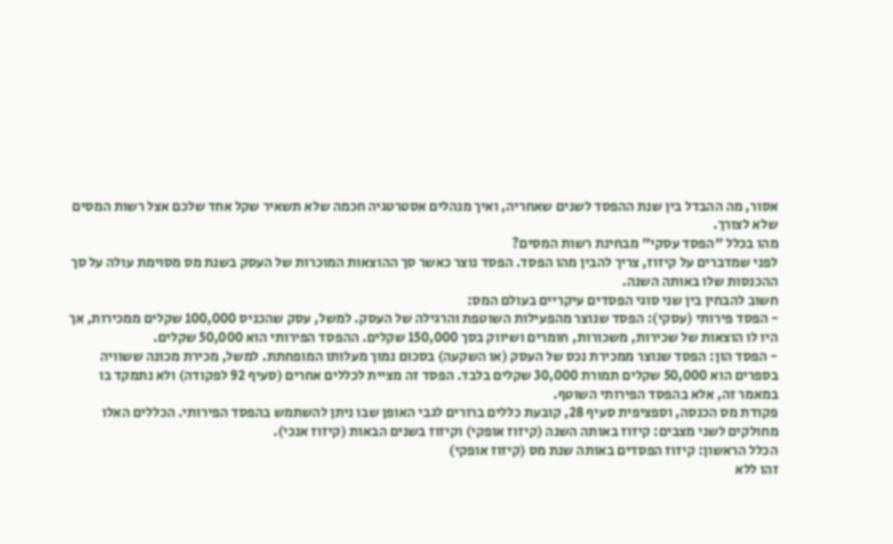אסור, מה ההבדל בין שנת ההפסד לשנים שאחריה, ואיך מנהלים אסטרטגיה חכמה שלא תשאיר שקל אחד שלכם אצל רשות המסים שלא לצורך.
מהו בכלל "הפסד עסקי" מבחינת רשות המסים?
לפני שמדברים על קיזוז, צריך להבין מהו הפסד. הפסד נוצר כאשר סך ההוצאות המוכרות של העסק בשנת מס מסוימת עולה על סך ההכנסות שלו באותה השנה.
חשוב להבחין בין שני סוגי הפסדים עיקריים בעולם המס:
- הפסד פירותי (עסקי): הפסד שנוצר מהפעילות השוטפת והרגילה של העסק. למשל, עסק שהכניס 100,000 שקלים ממכירות, אך היו לו הוצאות של שכירות, משכורות, חומרים ושיווק בסך 150,000 שקלים. ההפסד הפירותי הוא 50,000 שקלים.
- הפסד הון: הפסד שנוצר ממכירת נכס של העסק (או השקעה) בסכום נמוך מעלותו המופחתת. למשל, מכירת מכונה ששוויה בספרים הוא 50,000 שקלים תמורת 30,000 שקלים בלבד. הפסד זה מציית לכללים אחרים (סעיף 92 לפקודה) ולא נתמקד בו במאמר זה, אלא בהפסד הפירותי השוטף.
פקודת מס הכנסה, וספציפית סעיף 28, קובעת כללים ברורים לגבי האופן שבו ניתן להשתמש בהפסד הפירותי. הכללים האלו מחולקים לשני מצבים: קיזוז באותה השנה (קיזוז אופקי) וקיזוז בשנים הבאות (קיזוז אנכי).
הכלל הראשון: קיזוז הפסדים באותה שנת מס (קיזוז אופקי)
זהו ללא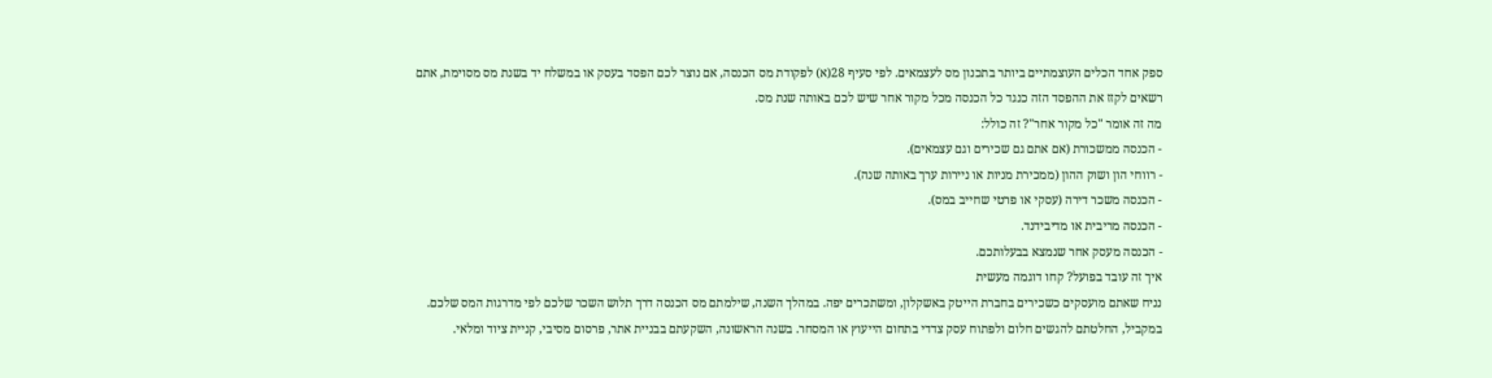ספק אחד הכלים העוצמתיים ביותר בתכנון מס לעצמאים. לפי סעיף 28(א) לפקודת מס הכנסה, אם נוצר לכם הפסד בעסק או במשלח יד בשנת מס מסוימת, אתם רשאים לקזז את ההפסד הזה כנגד כל הכנסה מכל מקור אחר שיש לכם באותה שנת מס.
מה זה אומר "כל מקור אחר"? זה כולל:
- הכנסה ממשכורת (אם אתם גם שכירים וגם עצמאים).
- רווחי הון ושוק ההון (ממכירת מניות או ניירות ערך באותה שנה).
- הכנסה משכר דירה (עסקי או פרטי שחייב במס).
- הכנסה מריבית או מדיבידנד.
- הכנסה מעסק אחר שנמצא בבעלותכם.
איך זה עובד בפועל? קחו דוגמה מעשית
נניח שאתם מועסקים כשכירים בחברת הייטק באשקלון, ומשתכרים יפה. במהלך השנה, שילמתם מס הכנסה דרך תלוש השכר שלכם לפי מדרגות המס שלכם. במקביל, החלטתם להגשים חלום ולפתוח עסק צדדי בתחום הייעוץ או המסחר. בשנה הראשונה, השקעתם בבניית אתר, פרסום מסיבי, קניית ציוד ומלאי.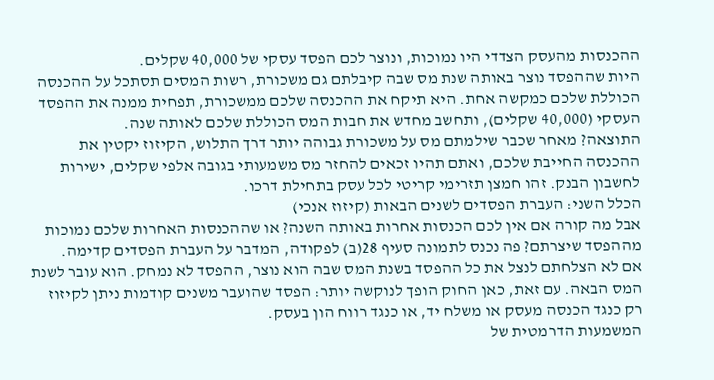ההכנסות מהעסק הצדדי היו נמוכות, ונוצר לכם הפסד עסקי של 40,000 שקלים.
היות שההפסד נוצר באותה שנת מס שבה קיבלתם גם משכורת, רשות המסים תסתכל על ההכנסה הכוללת שלכם כמקשה אחת. היא תיקח את ההכנסה שלכם ממשכורת, תפחית ממנה את ההפסד העסקי (40,000 שקלים), ותחשב מחדש את חבות המס הכוללת שלכם לאותה שנה.
התוצאה? מאחר שכבר שילמתם מס על משכורת גבוהה יותר דרך התלוש, הקיזוז יקטין את ההכנסה החייבת שלכם, ואתם תהיו זכאים להחזר מס משמעותי בגובה אלפי שקלים, ישירות לחשבון הבנק. זהו חמצן תזרימי קריטי לכל עסק בתחילת דרכו.
הכלל השני: העברת הפסדים לשנים הבאות (קיזוז אנכי)
אבל מה קורה אם אין לכם הכנסות אחרות באותה השנה? או שההכנסות האחרות שלכם נמוכות מההפסד שיצרתם? פה נכנס לתמונה סעיף 28(ב) לפקודה, המדבר על העברת הפסדים קדימה.
אם לא הצלחתם לנצל את כל ההפסד בשנת המס שבה הוא נוצר, ההפסד לא נמחק. הוא עובר לשנת המס הבאה. עם זאת, כאן החוק הופך לנוקשה יותר: הפסד שהועבר משנים קודמות ניתן לקיזוז רק כנגד הכנסה מעסק או משלח יד, או כנגד רווח הון בעסק.
המשמעות הדרמטית של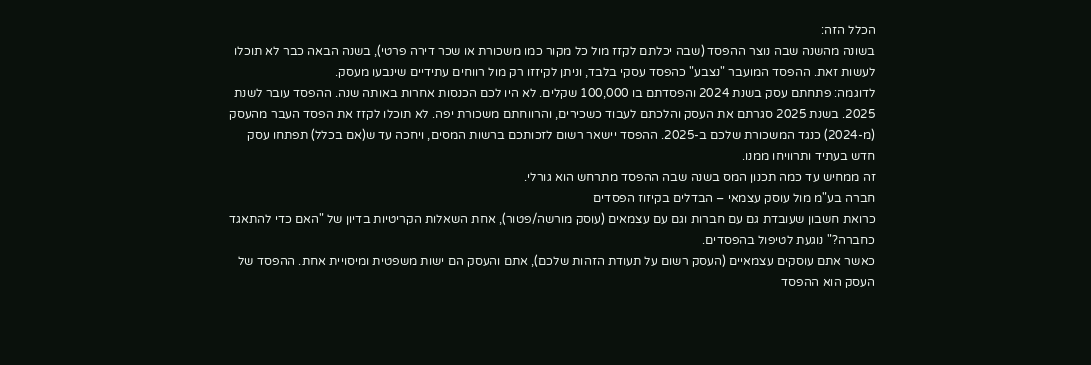הכלל הזה:
בשונה מהשנה שבה נוצר ההפסד (שבה יכלתם לקזז מול כל מקור כמו משכורת או שכר דירה פרטי), בשנה הבאה כבר לא תוכלו לעשות זאת. ההפסד המועבר "נצבע" כהפסד עסקי בלבד, וניתן לקיזזו רק מול רווחים עתידיים שינבעו מעסק.
לדוגמה: פתחתם עסק בשנת 2024 והפסדתם בו 100,000 שקלים. לא היו לכם הכנסות אחרות באותה שנה. ההפסד עובר לשנת 2025. בשנת 2025 סגרתם את העסק והלכתם לעבוד כשכירים, והרווחתם משכורת יפה. לא תוכלו לקזז את הפסד העבר מהעסק (מ-2024) כנגד המשכורת שלכם ב-2025. ההפסד יישאר רשום לזכותכם ברשות המסים, ויחכה עד ש(אם בכלל) תפתחו עסק חדש בעתיד ותרוויחו ממנו.
זה ממחיש עד כמה תכנון המס בשנה שבה ההפסד מתרחש הוא גורלי.
חברה בע"מ מול עוסק עצמאי – הבדלים בקיזוז הפסדים
כרואת חשבון שעובדת גם עם חברות וגם עם עצמאים (עוסק מורשה/פטור), אחת השאלות הקריטיות בדיון של "האם כדי להתאגד כחברה?" נוגעת לטיפול בהפסדים.
כאשר אתם עוסקים עצמאיים (העסק רשום על תעודת הזהות שלכם), אתם והעסק הם ישות משפטית ומיסויית אחת. ההפסד של העסק הוא ההפסד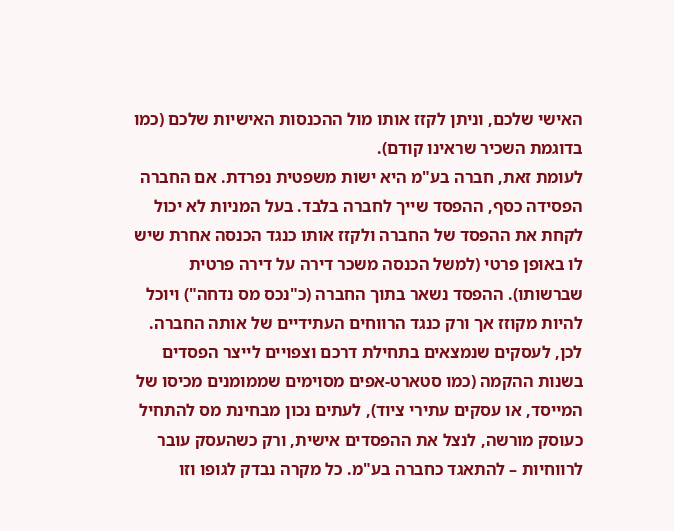האישי שלכם, וניתן לקזז אותו מול ההכנסות האישיות שלכם (כמו בדוגמת השכיר שראינו קודם).
לעומת זאת, חברה בע"מ היא ישות משפטית נפרדת. אם החברה הפסידה כסף, ההפסד שייך לחברה בלבד. בעל המניות לא יכול לקחת את ההפסד של החברה ולקזז אותו כנגד הכנסה אחרת שיש לו באופן פרטי (למשל הכנסה משכר דירה על דירה פרטית שברשותו). ההפסד נשאר בתוך החברה (כ"נכס מס נדחה") ויוכל להיות מקוזז אך ורק כנגד הרווחים העתידיים של אותה החברה.
לכן, לעסקים שנמצאים בתחילת דרכם וצפויים לייצר הפסדים בשנות ההקמה (כמו סטארט-אפים מסוימים שממומנים מכיסו של המייסד, או עסקים עתירי ציוד), לעתים נכון מבחינת מס להתחיל כעוסק מורשה, לנצל את ההפסדים אישית, ורק כשהעסק עובר לרווחיות – להתאגד כחברה בע"מ. כל מקרה נבדק לגופו וזו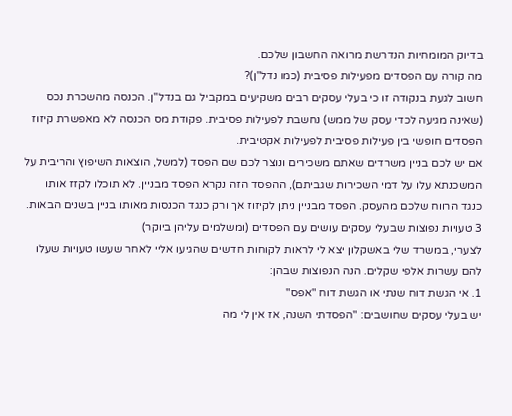בדיוק המומחיות הנדרשת מרואה החשבון שלכם.
מה קורה עם הפסדים מפעילות פסיבית (כמו נדל"ן)?
חשוב לגעת בנקודה זו כי בעלי עסקים רבים משקיעים במקביל גם בנדל"ן. הכנסה מהשכרת נכס (שאינה מגיעה לכדי עסק של ממש) נחשבת לפעילות פסיבית. פקודת מס הכנסה לא מאפשרת קיזוז הפסדים חופשי בין פעילות פסיבית לפעילות אקטיבית.
אם יש לכם בניין משרדים שאתם משכירים ונוצר לכם שם הפסד (למשל, הוצאות השיפוץ והריבית על המשכנתא עלו על דמי השכירות שגביתם), ההפסד הזה נקרא הפסד מבניין. לא תוכלו לקזז אותו כנגד הרווח שלכם מהעסק. הפסד מבניין ניתן לקיזוז אך ורק כנגד הכנסות מאותו בניין בשנים הבאות.
3 טעויות נפוצות שבעלי עסקים עושים עם הפסדים (ומשלמים עליהן ביוקר)
לצערי, במשרד שלי באשקלון יצא לי לראות לקוחות חדשים שהגיעו אליי לאחר שעשו טעויות שעלו להם עשרות אלפי שקלים. הנה הנפוצות שבהן:
1. אי הגשת דוח שנתי או הגשת דוח "אפס"
יש בעלי עסקים שחושבים: "הפסדתי השנה, אז אין לי מה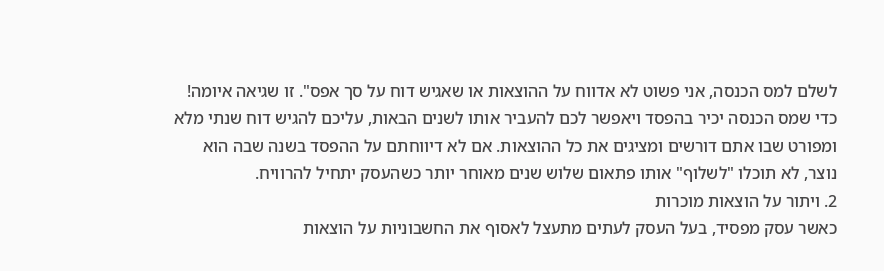לשלם למס הכנסה, אני פשוט לא אדווח על ההוצאות או שאגיש דוח על סך אפס". זו שגיאה איומה! כדי שמס הכנסה יכיר בהפסד ויאפשר לכם להעביר אותו לשנים הבאות, עליכם להגיש דוח שנתי מלא ומפורט שבו אתם דורשים ומציגים את כל ההוצאות. אם לא דיווחתם על ההפסד בשנה שבה הוא נוצר, לא תוכלו "לשלוף" אותו פתאום שלוש שנים מאוחר יותר כשהעסק יתחיל להרוויח.
2. ויתור על הוצאות מוכרות
כאשר עסק מפסיד, בעל העסק לעתים מתעצל לאסוף את החשבוניות על הוצאות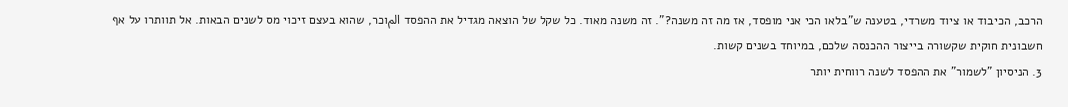הרכב, הכיבוד או ציוד משרדי, בטענה ש"בלאו הכי אני מופסד, אז מה זה משנה?". זה משנה מאוד. כל שקל של הוצאה מגדיל את ההפסד المוכר, שהוא בעצם זיכוי מס לשנים הבאות. אל תוותרו על אף חשבונית חוקית שקשורה בייצור ההכנסה שלכם, במיוחד בשנים קשות.
3. הניסיון "לשמור" את ההפסד לשנה רווחית יותר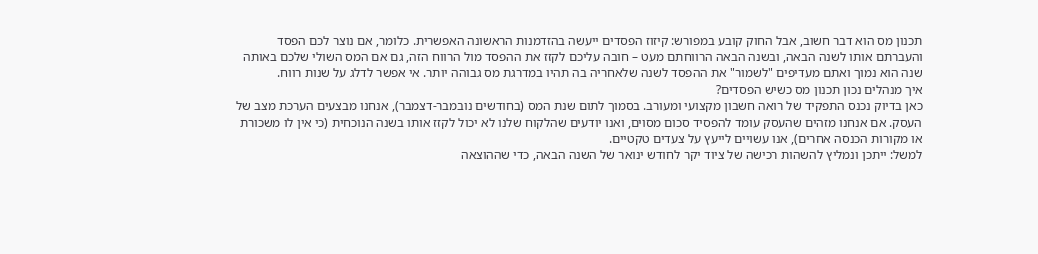תכנון מס הוא דבר חשוב, אבל החוק קובע במפורש: קיזוז הפסדים ייעשה בהזדמנות הראשונה האפשרית. כלומר, אם נוצר לכם הפסד והעברתם אותו לשנה הבאה, ובשנה הבאה הרווחתם מעט – חובה עליכם לקזז את ההפסד מול הרווח הזה, גם אם המס השולי שלכם באותה שנה הוא נמוך ואתם מעדיפים "לשמור" את ההפסד לשנה שלאחריה בה תהיו במדרגת מס גבוהה יותר. אי אפשר לדלג על שנות רווח.
איך מנהלים נכון תכנון מס כשיש הפסדים?
כאן בדיוק נכנס התפקיד של רואה חשבון מקצועי ומעורב. בסמוך לתום שנת המס (בחודשים נובמבר-דצמבר), אנחנו מבצעים הערכת מצב של העסק. אם אנחנו מזהים שהעסק עומד להפסיד סכום מסוים, ואנו יודעים שהלקוח שלנו לא יכול לקזז אותו בשנה הנוכחית (כי אין לו משכורת או מקורות הכנסה אחרים), אנו עשויים לייעץ על צעדים טקטיים.
למשל: ייתכן ונמליץ להשהות רכישה של ציוד יקר לחודש ינואר של השנה הבאה, כדי שההוצאה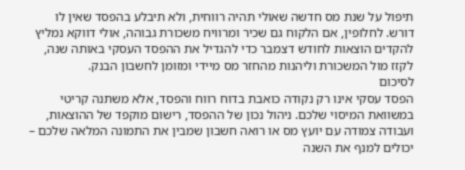תיפול על שנת מס חדשה שאולי תהיה רווחית, ולא תיבלע בהפסד שאין לו דורש. לחלופין, אם הלקוח גם שכיר ומרוויח משכורת גבוהה, אולי דווקא נמליץ להקדים הוצאות לחודש דצמבר כדי להגדיל את ההפסד העסקי באותה שנה, לקזז מול המשכורת וליהנות מהחזר מס מיידי ומזומן לחשבון הבנק.
לסיכום
הפסד עסקי אינו רק נקודה כואבת בדוח רווח והפסד, אלא משתנה קריטי במשוואת המיסוי שלכם. ניהול נכון של ההפסד, רישום מוקפד של ההוצאות, ועבודה צמודה עם יועץ מס או רואה חשבון שמבין את התמונה המלאה שלכם – יכולים למנף את השנה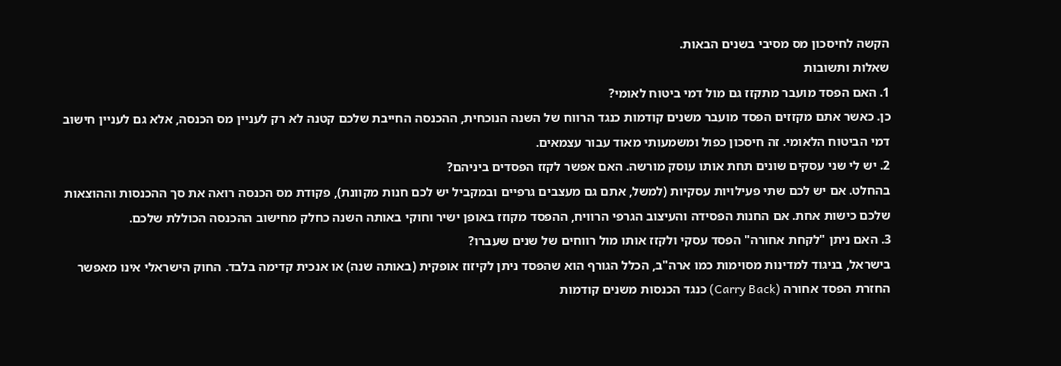הקשה לחיסכון מס מסיבי בשנים הבאות.
שאלות ותשובות
1. האם הפסד מועבר מתקזז גם מול דמי ביטוח לאומי?
כן. כאשר אתם מקזזים הפסד מועבר משנים קודמות כנגד הרווח של השנה הנוכחית, ההכנסה החייבת שלכם קטנה לא רק לעניין מס הכנסה, אלא גם לעניין חישוב דמי הביטוח הלאומי. זה חיסכון כפול ומשמעותי מאוד עבור עצמאים.
2. יש לי שני עסקים שונים תחת אותו עוסק מורשה. האם אפשר לקזז הפסדים ביניהם?
בהחלט. אם יש לכם שתי פעילויות עסקיות (למשל, אתם גם מעצבים גרפיים ובמקביל יש לכם חנות מקוונת), פקודת מס הכנסה רואה את סך ההכנסות וההוצאות שלכם כישות אחת. אם החנות הפסידה והעיצוב הגרפי הרוויח, ההפסד מקוזז באופן ישיר וחוקי באותה השנה כחלק מחישוב ההכנסה הכוללת שלכם.
3. האם ניתן "לקחת אחורה" הפסד עסקי ולקזז אותו מול רווחים של שנים שעברו?
בישראל, בניגוד למדינות מסוימות כמו ארה"ב, הכלל הגורף הוא שהפסד ניתן לקיזוז אופקית (באותה שנה) או אנכית קדימה בלבד. החוק הישראלי אינו מאפשר החזרת הפסד אחורה (Carry Back) כנגד הכנסות משנים קודמות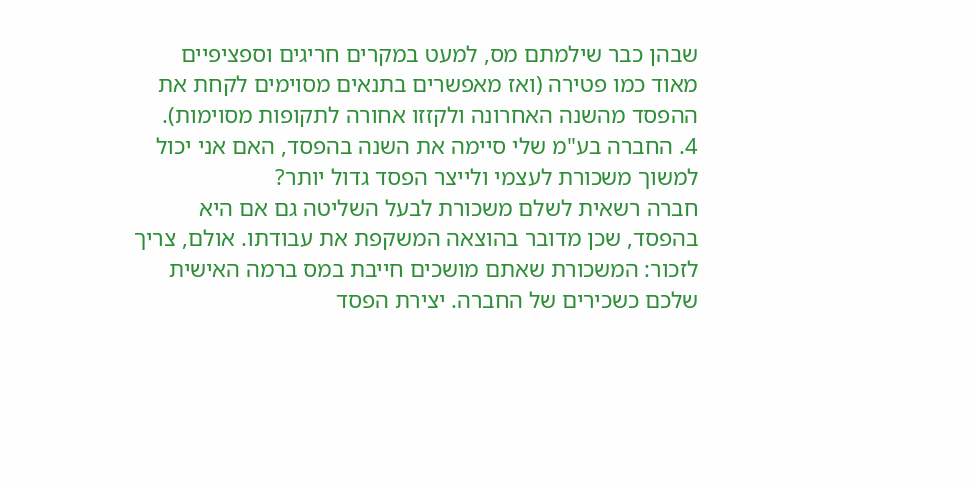שבהן כבר שילמתם מס, למעט במקרים חריגים וספציפיים מאוד כמו פטירה (ואז מאפשרים בתנאים מסוימים לקחת את ההפסד מהשנה האחרונה ולקזזו אחורה לתקופות מסוימות).
4. החברה בע"מ שלי סיימה את השנה בהפסד, האם אני יכול למשוך משכורת לעצמי ולייצר הפסד גדול יותר?
חברה רשאית לשלם משכורת לבעל השליטה גם אם היא בהפסד, שכן מדובר בהוצאה המשקפת את עבודתו. אולם, צריך לזכור: המשכורת שאתם מושכים חייבת במס ברמה האישית שלכם כשכירים של החברה. יצירת הפסד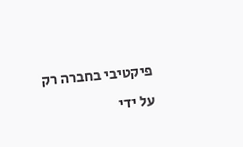פיקטיבי בחברה רק על ידי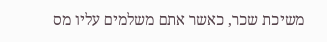משיכת שכר, כאשר אתם משלמים עליו מס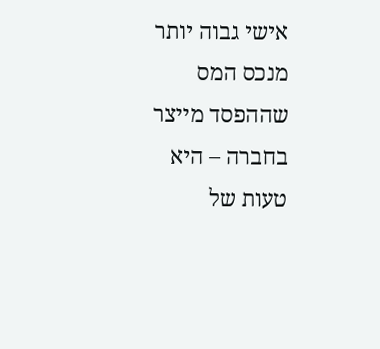אישי גבוה יותר מנכס המס שההפסד מייצר בחברה – היא טעות של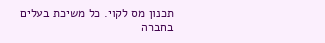תכנון מס לקוי. כל משיכת בעלים בחברה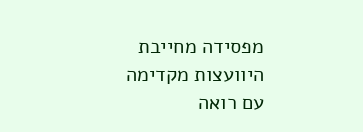מפסידה מחייבת היוועצות מקדימה עם רואה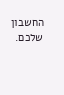החשבון שלכם.